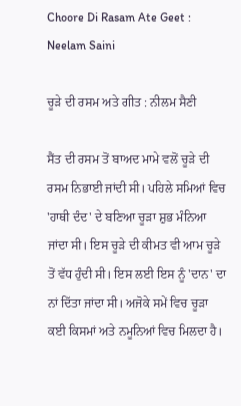Choore Di Rasam Ate Geet : Neelam Saini

ਚੂੜੇ ਦੀ ਰਸਮ ਅਤੇ ਗੀਤ : ਨੀਲਮ ਸੈਣੀ

ਸੈਂਤ ਦੀ ਰਸਮ ਤੋਂ ਬਾਅਦ ਮਾਮੇ ਵਲੋਂ ਚੂੜੇ ਦੀ ਰਸਮ ਨਿਭਾਈ ਜਾਂਦੀ ਸੀ। ਪਹਿਲੇ ਸਮਿਆਂ ਵਿਚ 'ਹਾਥੀ ਦੰਦ' ਦੇ ਬਣਿਆ ਚੂੜਾ ਸ਼ੁਭ ਮੰਨਿਆ ਜਾਂਦਾ ਸੀ। ਇਸ ਚੂੜੇ ਦੀ ਕੀਮਤ ਵੀ ਆਮ ਚੂੜੇ ਤੋਂ ਵੱਧ ਹੁੰਦੀ ਸੀ। ਇਸ ਲਈ ਇਸ ਨੂੰ 'ਦਾਨ' ਦਾ ਨਾਂ ਦਿੱਤਾ ਜਾਂਦਾ ਸੀ। ਅਜੋਕੇ ਸਮੇਂ ਵਿਚ ਚੂੜਾ ਕਈ ਕਿਸਮਾਂ ਅਤੇ ਨਮੂਨਿਆਂ ਵਿਚ ਮਿਲਦਾ ਹੈ।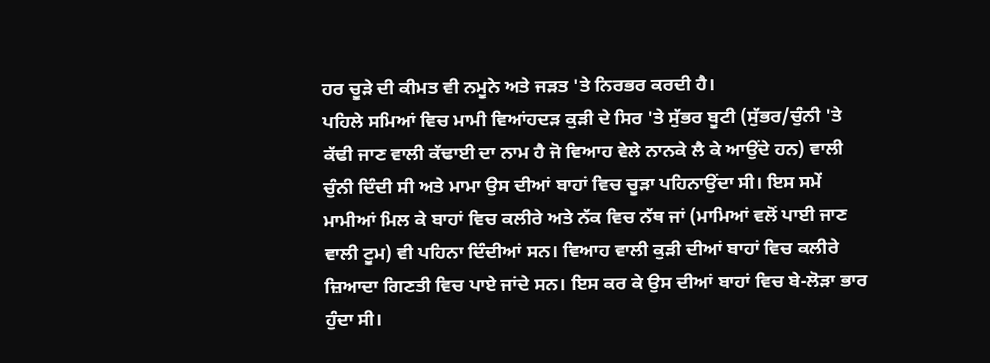ਹਰ ਚੂੜੇ ਦੀ ਕੀਮਤ ਵੀ ਨਮੂਨੇ ਅਤੇ ਜੜਤ 'ਤੇ ਨਿਰਭਰ ਕਰਦੀ ਹੈ।
ਪਹਿਲੇ ਸਮਿਆਂ ਵਿਚ ਮਾਮੀ ਵਿਆਂਹਦੜ ਕੁੜੀ ਦੇ ਸਿਰ 'ਤੇ ਸੁੱਭਰ ਬੂਟੀ (ਸੁੱਭਰ/ਚੁੰਨੀ 'ਤੇ ਕੱਢੀ ਜਾਣ ਵਾਲੀ ਕੱਢਾਈ ਦਾ ਨਾਮ ਹੈ ਜੋ ਵਿਆਹ ਵੇਲੇ ਨਾਨਕੇ ਲੈ ਕੇ ਆਉਂਦੇ ਹਨ) ਵਾਲੀ ਚੁੰਨੀ ਦਿੰਦੀ ਸੀ ਅਤੇ ਮਾਮਾ ਉਸ ਦੀਆਂ ਬਾਹਾਂ ਵਿਚ ਚੂੜਾ ਪਹਿਨਾਉਂਦਾ ਸੀ। ਇਸ ਸਮੇਂ ਮਾਮੀਆਂ ਮਿਲ ਕੇ ਬਾਹਾਂ ਵਿਚ ਕਲੀਰੇ ਅਤੇ ਨੱਕ ਵਿਚ ਨੱਥ ਜਾਂ (ਮਾਮਿਆਂ ਵਲੋਂ ਪਾਈ ਜਾਣ ਵਾਲੀ ਟੂਮ) ਵੀ ਪਹਿਨਾ ਦਿੰਦੀਆਂ ਸਨ। ਵਿਆਹ ਵਾਲੀ ਕੁੜੀ ਦੀਆਂ ਬਾਹਾਂ ਵਿਚ ਕਲੀਰੇ ਜ਼ਿਆਦਾ ਗਿਣਤੀ ਵਿਚ ਪਾਏ ਜਾਂਦੇ ਸਨ। ਇਸ ਕਰ ਕੇ ਉਸ ਦੀਆਂ ਬਾਹਾਂ ਵਿਚ ਬੇ-ਲੋੜਾ ਭਾਰ ਹੁੰਦਾ ਸੀ।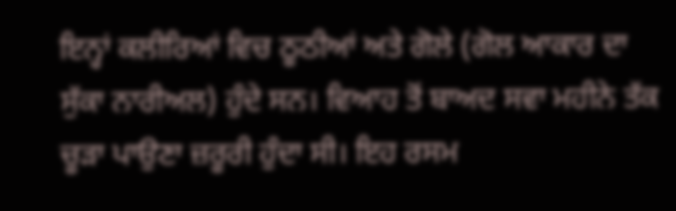ਇਨ੍ਹਾਂ ਕਲੀਰਿਆਂ ਵਿਚ ਠੂਠੀਆਂ ਅਤੇ ਗੋਲੇ (ਗੋਲ ਆਕਾਰ ਦਾ ਸੁੱਕਾ ਨਾਰੀਅਲ) ਹੁੰਦੇ ਸਨ। ਵਿਆਹ ਤੋਂ ਬਾਅਦ ਸਵਾ ਮਹੀਨੇ ਤੱਕ ਚੂੜਾ ਪਾਉਣਾ ਜ਼ਰੂਰੀ ਹੁੰਦਾ ਸੀ। ਇਹ ਰਸਮ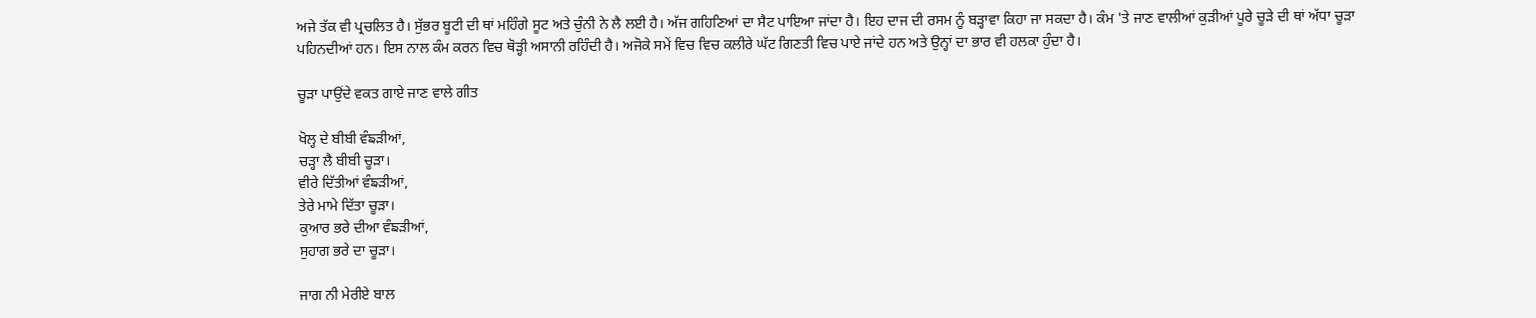ਅਜੇ ਤੱਕ ਵੀ ਪ੍ਰਚਲਿਤ ਹੈ। ਸੁੱਭਰ ਬੂਟੀ ਦੀ ਥਾਂ ਮਹਿੰਗੇ ਸੂਟ ਅਤੇ ਚੁੰਨੀ ਨੇ ਲੈ ਲਈ ਹੈ। ਅੱਜ ਗਹਿਣਿਆਂ ਦਾ ਸੈਟ ਪਾਇਆ ਜਾਂਦਾ ਹੈ। ਇਹ ਦਾਜ ਦੀ ਰਸਮ ਨੂੰ ਬੜ੍ਹਾਵਾ ਕਿਹਾ ਜਾ ਸਕਦਾ ਹੈ। ਕੰਮ 'ਤੇ ਜਾਣ ਵਾਲੀਆਂ ਕੁੜੀਆਂ ਪੂਰੇ ਚੂੜੇ ਦੀ ਥਾਂ ਅੱਧਾ ਚੂੜਾ ਪਹਿਨਦੀਆਂ ਹਨ। ਇਸ ਨਾਲ ਕੰਮ ਕਰਨ ਵਿਚ ਥੋੜ੍ਹੀ ਅਸਾਨੀ ਰਹਿੰਦੀ ਹੈ। ਅਜੋਕੇ ਸਮੇਂ ਵਿਚ ਵਿਚ ਕਲੀਰੇ ਘੱਟ ਗਿਣਤੀ ਵਿਚ ਪਾਏ ਜਾਂਦੇ ਹਨ ਅਤੇ ਉਨ੍ਹਾਂ ਦਾ ਭਾਰ ਵੀ ਹਲਕਾ ਹੁੰਦਾ ਹੈ।

ਚੂੜਾ ਪਾਉਂਦੇ ਵਕਤ ਗਾਏ ਜਾਣ ਵਾਲੇ ਗੀਤ

ਖੋਲ੍ਹ ਦੇ ਬੀਬੀ ਵੰਙੜੀਆਂ,
ਚੜ੍ਹਾ ਲੈ ਬੀਬੀ ਚੂੜਾ।
ਵੀਰੇ ਦਿੱਤੀਆਂ ਵੰਙੜੀਆਂ,
ਤੇਰੇ ਮਾਮੇ ਦਿੱਤਾ ਚੂੜਾ।
ਕੁਆਰ ਭਰੇ ਦੀਆ ਵੰਙੜੀਆਂ,
ਸੁਹਾਗ ਭਰੇ ਦਾ ਚੂੜਾ।

ਜਾਗ ਨੀ ਮੇਰੀਏ ਬਾਲ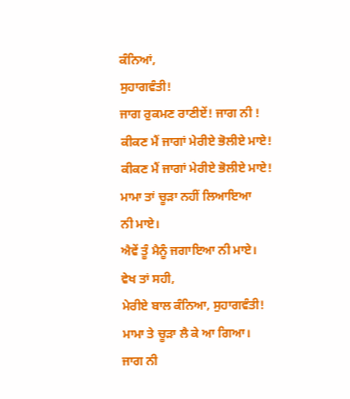ਕੰਨਿਆਂ,
ਸੁਹਾਗਵੰਤੀ!
ਜਾਗ ਰੁਕਮਣ ਰਾਣੀਏਂ! ਜਾਗ ਨੀ !
ਕੀਕਣ ਮੈਂ ਜਾਗਾਂ ਮੇਰੀਏ ਭੋਲੀਏ ਮਾਏ!
ਕੀਕਣ ਮੈਂ ਜਾਗਾਂ ਮੇਰੀਏ ਭੋਲੀਏ ਮਾਏ!
ਮਾਮਾ ਤਾਂ ਚੂੜਾ ਨਹੀਂ ਲਿਆਇਆ
ਨੀ ਮਾਏ।
ਐਵੇਂ ਤੂੰ ਮੈਨੂੰ ਜਗਾਇਆ ਨੀ ਮਾਏ।
ਵੇਖ ਤਾਂ ਸਹੀ,
ਮੇਰੀਏ ਬਾਲ ਕੰਨਿਆ, ਸੁਹਾਗਵੰਤੀ!
ਮਾਮਾ ਤੇ ਚੂੜਾ ਲੈ ਕੇ ਆ ਗਿਆ।
ਜਾਗ ਨੀ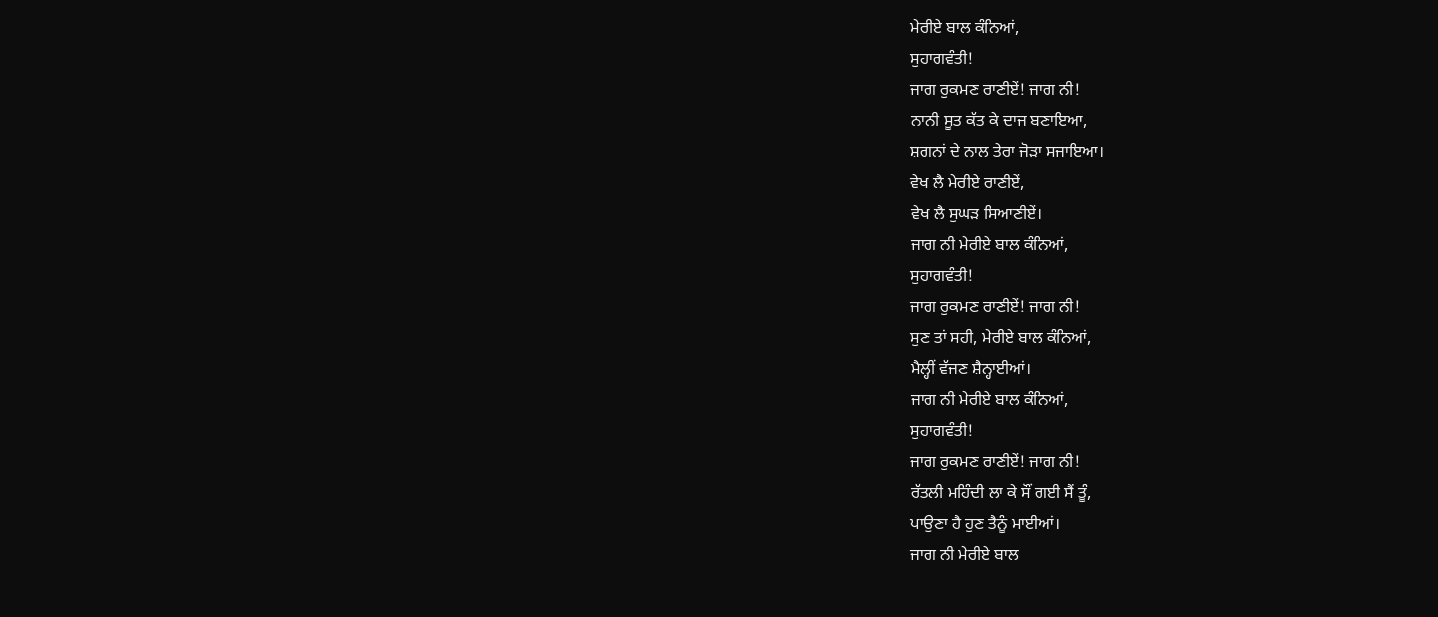ਮੇਰੀਏ ਬਾਲ ਕੰਨਿਆਂ,
ਸੁਹਾਗਵੰਤੀ!
ਜਾਗ ਰੁਕਮਣ ਰਾਣੀਏਂ! ਜਾਗ ਨੀ!
ਨਾਨੀ ਸੂਤ ਕੱਤ ਕੇ ਦਾਜ ਬਣਾਇਆ,
ਸ਼ਗਨਾਂ ਦੇ ਨਾਲ ਤੇਰਾ ਜੋੜਾ ਸਜਾਇਆ।
ਵੇਖ ਲੈ ਮੇਰੀਏ ਰਾਣੀਏਂ,
ਵੇਖ ਲੈ ਸੁਘੜ ਸਿਆਣੀਏਂ।
ਜਾਗ ਨੀ ਮੇਰੀਏ ਬਾਲ ਕੰਨਿਆਂ,
ਸੁਹਾਗਵੰਤੀ!
ਜਾਗ ਰੁਕਮਣ ਰਾਣੀਏਂ! ਜਾਗ ਨੀ!
ਸੁਣ ਤਾਂ ਸਹੀ, ਮੇਰੀਏ ਬਾਲ ਕੰਨਿਆਂ,
ਮੈਲ੍ਹੀਂ ਵੱਜਣ ਸ਼ੈਨ੍ਹਾਈਆਂ।
ਜਾਗ ਨੀ ਮੇਰੀਏ ਬਾਲ ਕੰਨਿਆਂ,
ਸੁਹਾਗਵੰਤੀ!
ਜਾਗ ਰੁਕਮਣ ਰਾਣੀਏਂ! ਜਾਗ ਨੀ!
ਰੱਤਲੀ ਮਹਿੰਦੀ ਲਾ ਕੇ ਸੌਂ ਗਈ ਸੈਂ ਤੂੰ,
ਪਾਉਣਾ ਹੈ ਹੁਣ ਤੈਨੂੰ ਮਾਈਆਂ।
ਜਾਗ ਨੀ ਮੇਰੀਏ ਬਾਲ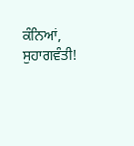ਕੰਨਿਆਂ,
ਸੁਹਾਗਵੰਤੀ!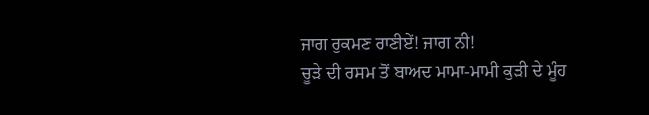ਜਾਗ ਰੁਕਮਣ ਰਾਣੀਏਂ! ਜਾਗ ਨੀ!
ਚੂੜੇ ਦੀ ਰਸਮ ਤੋਂ ਬਾਅਦ ਮਾਮਾ-ਮਾਮੀ ਕੁੜੀ ਦੇ ਮੂੰਹ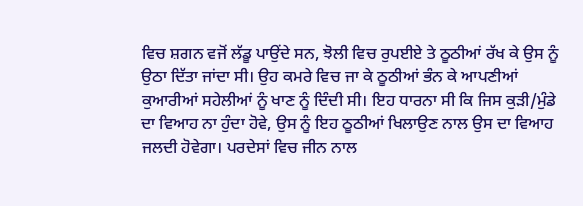ਵਿਚ ਸ਼ਗਨ ਵਜੋਂ ਲੱਡੂ ਪਾਉਂਦੇ ਸਨ, ਝੋਲੀ ਵਿਚ ਰੁਪਈਏ ਤੇ ਠੂਠੀਆਂ ਰੱਖ ਕੇ ਉਸ ਨੂੰ ਉਠਾ ਦਿੱਤਾ ਜਾਂਦਾ ਸੀ। ਉਹ ਕਮਰੇ ਵਿਚ ਜਾ ਕੇ ਠੂਠੀਆਂ ਭੰਨ ਕੇ ਆਪਣੀਆਂ ਕੁਆਰੀਆਂ ਸਹੇਲੀਆਂ ਨੂੰ ਖਾਣ ਨੂੰ ਦਿੰਦੀ ਸੀ। ਇਹ ਧਾਰਨਾ ਸੀ ਕਿ ਜਿਸ ਕੁੜੀ/ਮੁੰਡੇ ਦਾ ਵਿਆਹ ਨਾ ਹੁੰਦਾ ਹੋਵੇ, ਉਸ ਨੂੰ ਇਹ ਠੂਠੀਆਂ ਖਿਲਾਉਣ ਨਾਲ ਉਸ ਦਾ ਵਿਆਹ ਜਲਦੀ ਹੋਵੇਗਾ। ਪਰਦੇਸਾਂ ਵਿਚ ਜੀਨ ਨਾਲ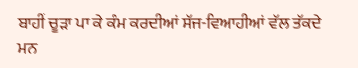ਬਾਹੀਂ ਚੂੜਾ ਪਾ ਕੇ ਕੰਮ ਕਰਦੀਆਂ ਸੱਜ-ਵਿਆਹੀਆਂ ਵੱਲ ਤੱਕਦੇ ਮਨ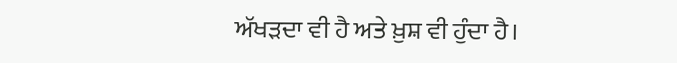ਅੱਖੜਦਾ ਵੀ ਹੈ ਅਤੇ ਖ਼ੁਸ਼ ਵੀ ਹੁੰਦਾ ਹੈ।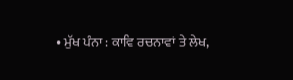• ਮੁੱਖ ਪੰਨਾ : ਕਾਵਿ ਰਚਨਾਵਾਂ ਤੇ ਲੇਖ,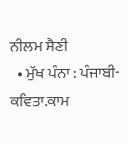ਨੀਲਮ ਸੈਣੀ
  • ਮੁੱਖ ਪੰਨਾ : ਪੰਜਾਬੀ-ਕਵਿਤਾ.ਕਾਮ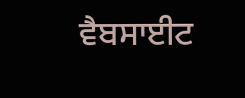ਵੈਬਸਾਈਟ